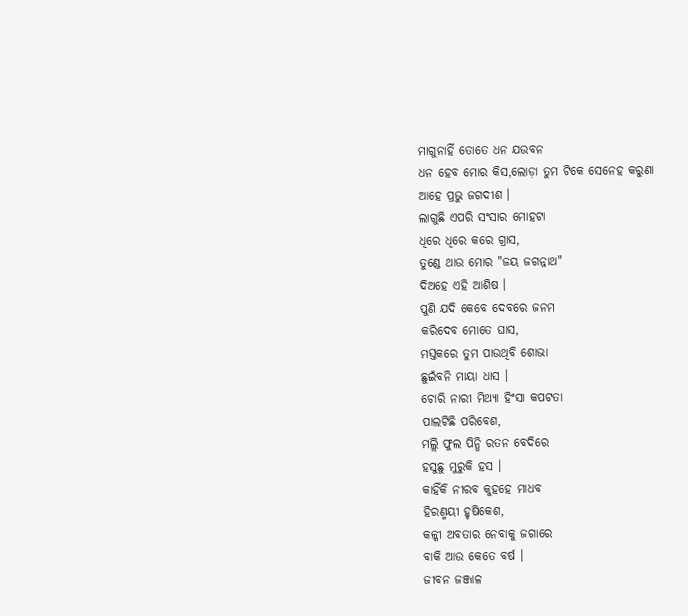ମାଗୁନାହିଁ ତୋତେ ଧନ ଯଉବନ
ଧନ ହେବ ମୋର କିସ,ଲୋଡ଼ା ତୁମ ଟିକେ ସେନେହ କରୁଣା
ଆହେ ପ୍ରଭୁ ଜଗଦୀଶ ।
ଲାଗୁଛି ଏପରି ସଂସାର ମୋହଟା
ଧିରେ ଧିରେ କରେ ଗ୍ରାସ,
ତୁଣ୍ଡେ ଥାଉ ମୋର "ଜୟ ଜଗନ୍ନାଥ"
ଦିଅହେ ଏହି ଆଶିଷ ।
ପୁଣି ଯଦି କେବେ ଦେବରେ ଜନମ
କରିଦେବ ମୋତେ ଘାସ,
ମସ୍ତକରେ ତୁମ ପାଉଥିବି ଶୋଭା
ଛୁଇଁବନି ମାୟା ଧାସ ।
ଚୋରି ନାରୀ ମିଥ୍ୟା ହିଂସା କପଟତା
ପାଲଟିଛି ପରିବେଶ,
ମଲ୍ଲି ଫୁଲ ପିନ୍ଧି ରତନ ବେଦିରେ
ହସୁଛୁ ମୁରୁକି ହସ ।
କାହିଁକି ନୀରବ କୁହହେ ମାଧବ
ହିରଣ୍ମୟୀ ହୃଷିକେଶ,
କଳ୍କୀ ଅବତାର ନେବାକୁ ଜଗାରେ
ବାକି ଆଉ କେତେ ବର୍ଷ ।
ଜୀବନ ଜଞ୍ଜାଳ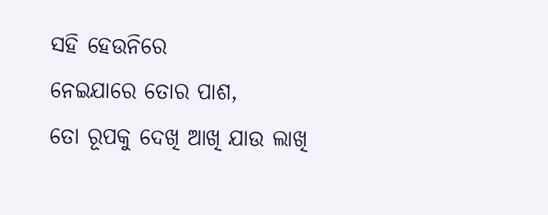ସହି ହେଉନିରେ
ନେଇଯାରେ ତୋର ପାଶ,
ତୋ ରୂପକୁ ଦେଖି ଆଖି ଯାଉ ଲାଖି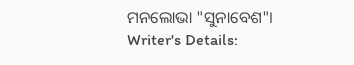ମନଲୋଭା "ସୁନାବେଶ"।
Writer's Details: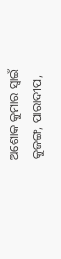ଅଶୋକ କୁମାର ସ୍ବାଇଁ
କୁଜଙ୍ଗ, ପାରାଦୀପ,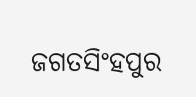ଜଗତସିଂହପୁର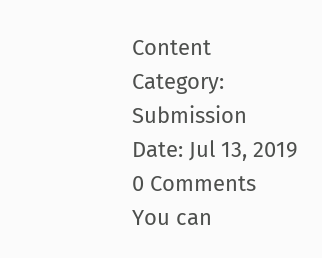Content Category:
Submission Date: Jul 13, 2019
0 Comments
You can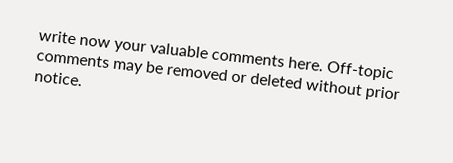write now your valuable comments here. Off-topic comments may be removed or deleted without prior notice.